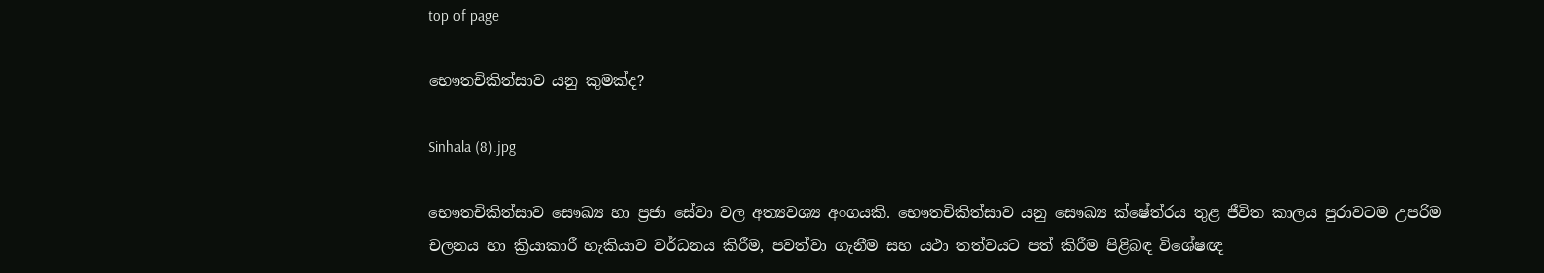top of page

භෞතචිකිත්සාව යනු කුමක්ද?

Sinhala (8).jpg

භෞතචිකිත්සාව සෞඛ්‍ය හා ප්‍රජා සේවා වල අත්‍යවශ්‍ය අංගයකි. භෞතචිකිත්සාව යනු සෞඛ්‍ය ක්ෂේත්රය තුළ ජීවිත කාලය පුරාවටම උපරිම චලනය හා ක්‍රියාකාරී හැකියාව වර්ධනය කිරීම, පවත්වා ගැනීම සහ යථා තත්වයට පත් කිරීම පිළිබඳ විශේෂඥ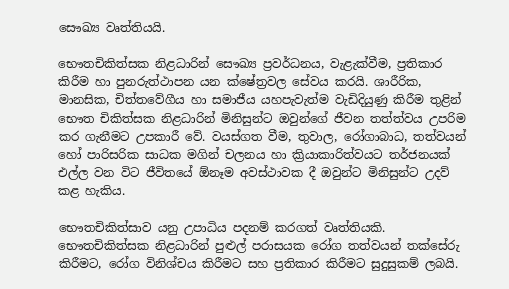සෞඛ්‍ය වෘත්තියයි.

භෞතචිකිත්සක නිළධාරින් සෞඛ්‍ය ප්‍රවර්ධනය, වැළැක්වීම, ප්‍රතිකාර කිරීම හා පුනරුත්ථාපන යන ක්ෂේත්‍රවල සේවය කරයි. ශාරීරික, මානසික, චිත්තවේගීය හා සමාජීය යහපැවැත්ම වැඩිදියුණු කිරීම තුළින් භෞත චිකිත්සක නිළධාරින් මිනිසුන්ට ඔවුන්ගේ ජීවන තත්ත්වය උපරිම කර ගැනීමට උපකාරී වේ. වයස්ගත වීම, තුවාල, රෝගාබාධ, තත්වයන් හෝ පාරිසරික සාධක මගින් චලනය හා ක්‍රියාකාරිත්වයට තර්ජනයක් එල්ල වන විට ජීවිතයේ ඕනෑම අවස්ථාවක දී ඔවුන්ට මිනිසුන්ට උදව් කළ හැකිය.

භෞතචිකිත්සාව යනු උපාධිය පදනම් කරගත් වෘත්තියකි. භෞතචිකිත්සක නිළධාරින් පුළුල් පරාසයක රෝග තත්වයන් තක්සේරු කිරීමට, රෝග විනිශ්චය කිරීමට සහ ප්‍රතිකාර කිරීමට සුදුසුකම් ලබයි.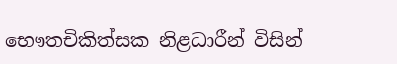භෞතචිකිත්සක නිළධාරීන් විසින්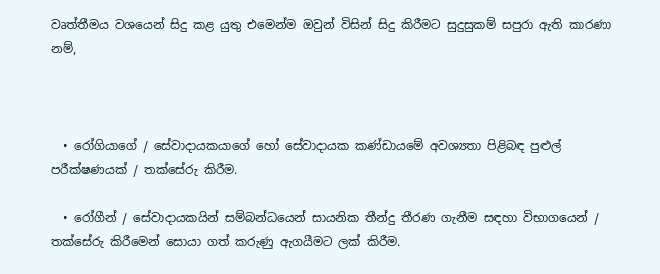වෘත්තීමය වශයෙන් සිදු කළ යුතු එමෙන්ම ඔවුන් විසින් සිදු කිරීමට සුදුසුකම් සපුරා ඇති කාරණා නම්,



  • රෝගියාගේ / සේවාදායකයාගේ හෝ සේවාදායක කණ්ඩායමේ අවශ්‍යතා පිළිබඳ පුළුල් පරීක්ෂණයක් / තක්සේරු කිරීම.

  • රෝගීන් / සේවාදායකයින් සම්බන්ධයෙන් සායනික තීන්දු තීරණ ගැනීම සඳහා විභාගයෙන් / තක්සේරු කිරීමෙන් සොයා ගත් කරුණු ඇගයීමට ලක් කිරීම.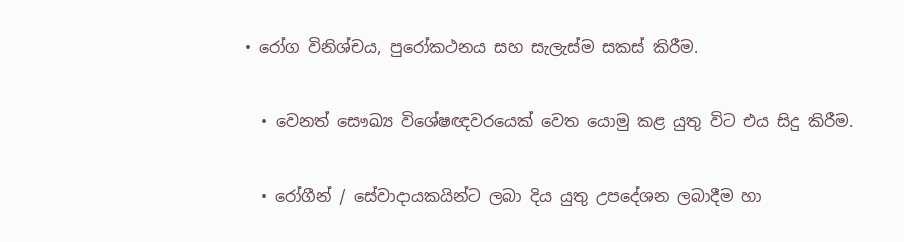• රෝග විනිශ්චය, පුරෝකථනය සහ සැලැස්ම සකස් කිරීම.

  • වෙනත් සෞඛ්‍ය විශේෂඥවරයෙක් වෙත යොමු කළ යුතු විට එය සිදු කිරීම.

  • රෝගීන් / සේවාදායකයින්ට ලබා දිය යුතු උපදේශන ලබාදීම හා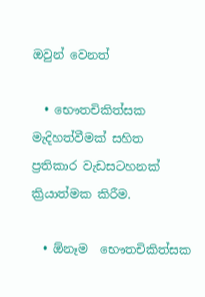ඔවුන් වෙනත්

  • භෞතචිකිත්සක මැදිහත්වීමක් සහිත  ප්‍රතිකාර වැඩසටහනක් ක්‍රියාත්මක කිරීම.

  • ඕනෑම  භෞතචිකිත්සක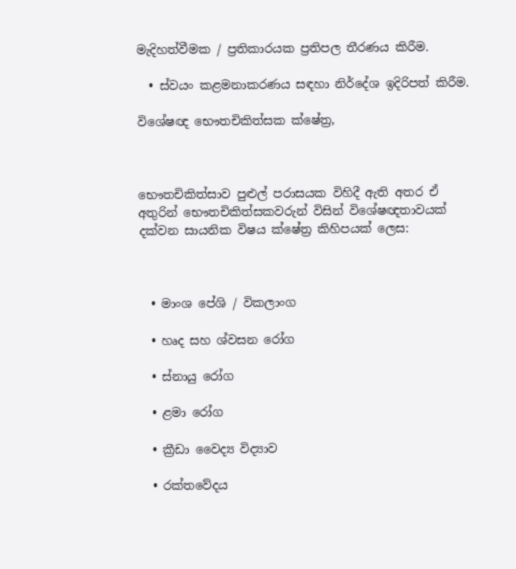මැදිහත්වීමක / ප්‍රතිකාරයක ප්‍රතිපල තීරණය කිරීම.

  • ස්වයං කළමනාකරණය සඳහා නිර්දේශ ඉදිරිපත් කිරීම.

විශේෂඥ භෞතචිකිත්සක ක්ෂේත්‍ර,



භෞතචිකිත්සාව පුළුල් පරාසයක විහිදී ඇති අතර ඒ අතුරින් භෞතචිකිත්සකවරුන් විසින් විශේෂඥතාවයක් දක්වන සායනික විෂය ක්ෂේත්‍ර කිහිපයක් ලෙස:



  • මාංශ පේශි / විකලාංග

  • හෘද සහ ශ්වසන රෝග

  • ස්නායු රෝග

  • ළමා රෝග

  • ක්‍රීඩා වෛද්‍ය විද්‍යාව

  • රක්තවේදය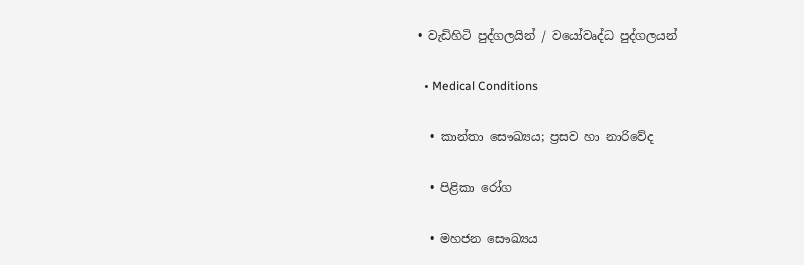• වැඩිහිටි පුද්ගලයින් / වයෝවෘද්ධ පුද්ගලයන්

  • Medical Conditions

  • කාන්තා සෞඛ්‍යය; ප්‍රසව හා නාරිවේද

  • පිළිකා රෝග

  • මහජන සෞඛ්‍යය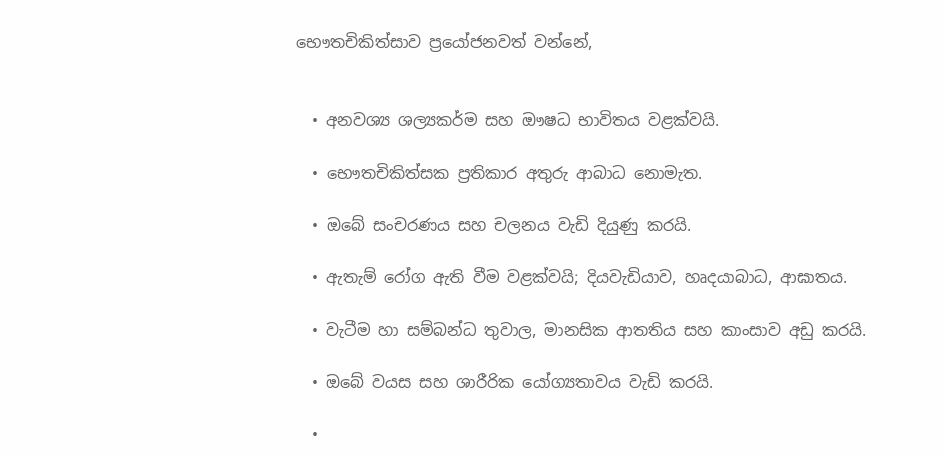භෞතචිකිත්සාව ප්‍රයෝජනවත් වන්නේ,


  • අනවශ්‍ය ශල්‍යකර්ම සහ ඖෂධ භාවිතය වළක්වයි.

  • භෞතචිකිත්සක ප්‍රතිකාර අතුරු ආබාධ නොමැත.

  • ඔබේ සංචරණය සහ චලනය වැඩි දියුණු කරයි.

  • ඇතැම් රෝග ඇති වීම වළක්වයි; දියවැඩියාව, හෘදයාබාධ, ආඝාතය.

  • වැටීම හා සම්බන්ධ තුවාල, මානසික ආතතිය සහ කාංසාව අඩු කරයි.

  • ඔබේ වයස සහ ශාරීරික යෝග්‍යතාවය වැඩි කරයි.

  •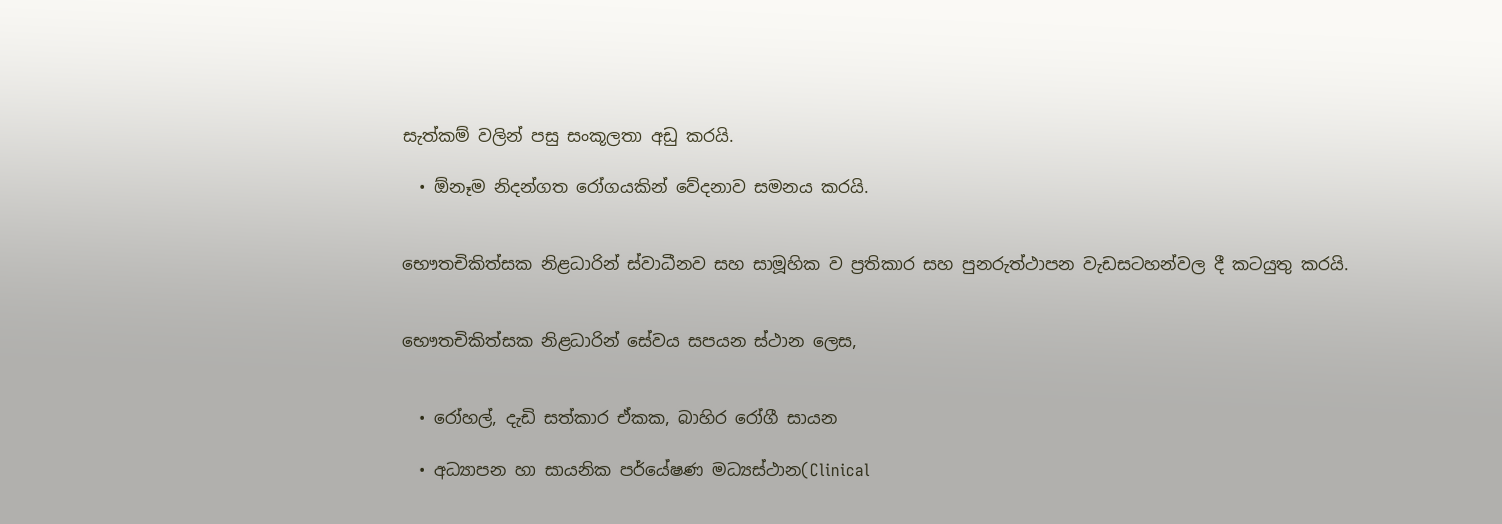සැත්කම් වලින් පසු සංකූලතා අඩු කරයි.

  • ඕනෑම නිදන්ගත රෝගයකින් වේදනාව සමනය කරයි.


භෞතචිකිත්සක නිළධාරින් ස්වාධීනව සහ සාමූහික ව ප්‍රතිකාර සහ පුනරුත්ථාපන වැඩසටහන්වල දී කටයුතු කරයි.


භෞතචිකිත්සක නිළධාරින් සේවය සපයන ස්ථාන ලෙස,


  • රෝහල්, දැඩි සත්කාර ඒකක, බාහිර රෝගී සායන

  • අධ්‍යාපන හා සායනික පර්යේෂණ මධ්‍යස්ථාන(Clinical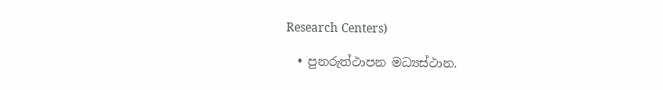Research Centers)

  • පුනරුත්ථාපන මධ්‍යස්ථාන.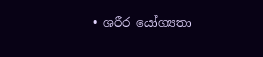• ශරීර යෝග්‍යතා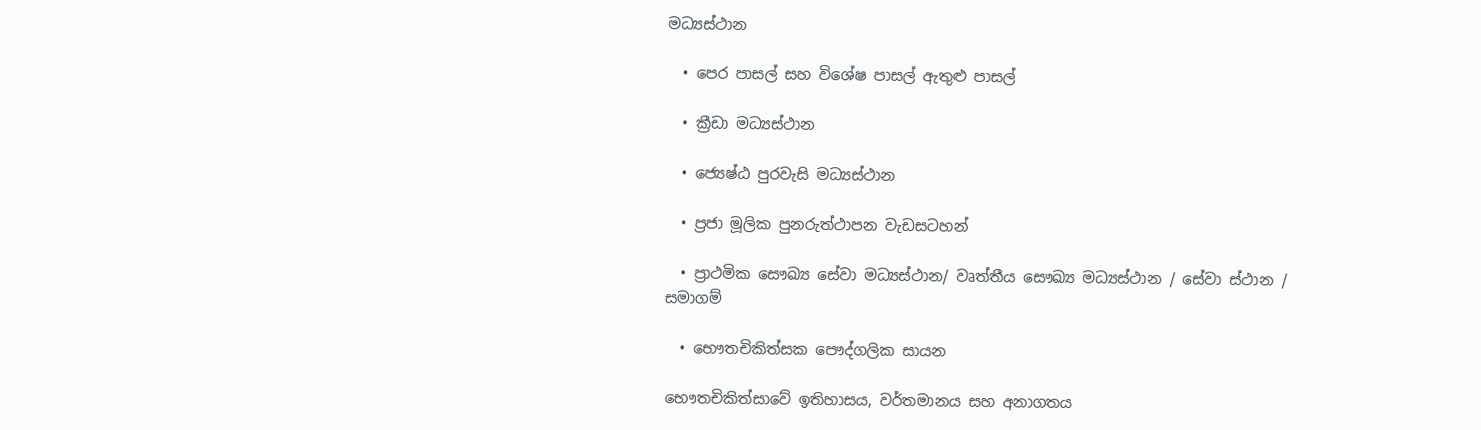මධ්‍යස්ථාන

  • පෙර පාසල් සහ විශේෂ පාසල් ඇතුළු පාසල්

  • ක්‍රීඩා මධ්‍යස්ථාන

  • ජ්‍යෙෂ්ඨ පුරවැසි මධ්‍යස්ථාන

  • ප්‍රජා මූලික පුනරුත්ථාපන වැඩසටහන්

  • ප්‍රාථමික සෞඛ්‍ය සේවා මධ්‍යස්ථාන/ වෘත්තීය සෞඛ්‍ය මධ්‍යස්ථාන / සේවා ස්ථාන / සමාගම්

  • භෞතචිකිත්සක පෞද්ගලික සායන

භෞතචිකිත්සාවේ ඉතිහාසය, වර්තමානය සහ අනාගතය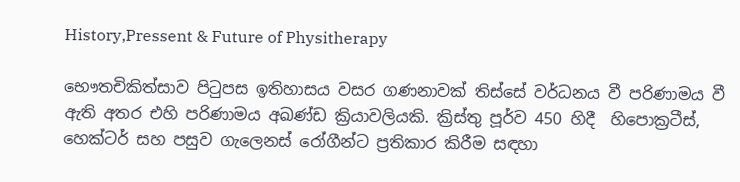History,Pressent & Future of Physitherapy

භෞතචිකිත්සාව පිටුපස ඉතිහාසය වසර ගණනාවක් තිස්සේ වර්ධනය වී පරිණාමය වී ඇති අතර එහි පරිණාමය අඛණ්ඩ ක්‍රියාවලියකි. ක්‍රිස්තු පූර්ව 450 හිදී  හිපොක්‍රටීස්, හෙක්ටර් සහ පසුව ගැලෙනස් රෝගීන්ට ප්‍රතිකාර කිරීම සඳහා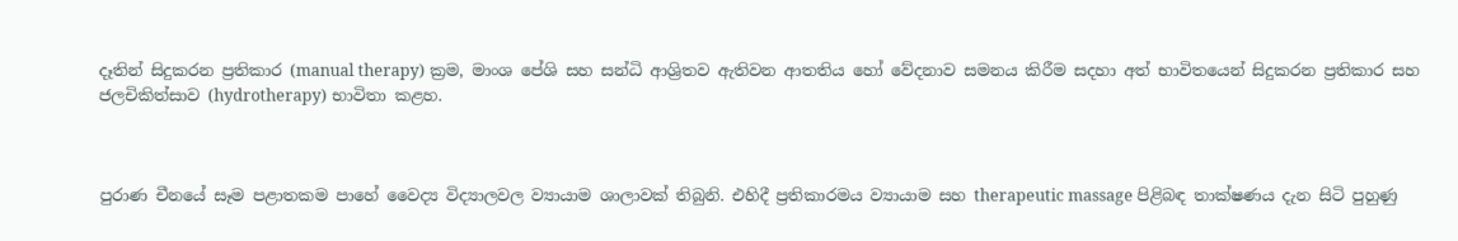දෑතින් සිදුකරන ප්‍රතිකාර (manual therapy) ක්‍රම, මාංශ පේශි සහ සන්ධි ආශ්‍රිතව ඇතිවන ආතතිය හෝ වේදනාව සමනය කිරීම සදහා අත් භාවිතයෙන් සිදුකරන ප්‍රතිකාර සහ ජලචිකිත්සාව (hydrotherapy) භාවිතා කළහ.



පුරාණ චීනයේ සෑම පළාතකම පාහේ වෛද්‍ය විද්‍යාලවල ව්‍යායාම ශාලාවක් තිබුනි. එහිදී ප්‍රතිකාරමය ව්‍යායාම සහ therapeutic massage පිළිබඳ තාක්ෂණය දැන සිටි පුහුණු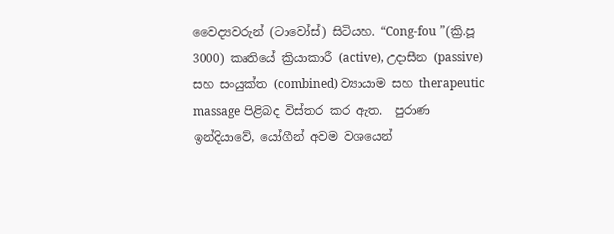වෛද්‍යවරුන් (ටාවෝස්) සිටියහ. “Cong-fou ”(ක්‍රි.පූ 3000) කෘතියේ ක්‍රියාකාරී (active), උදාසීන (passive) සහ සංයුක්ත (combined) ව්‍යායාම සහ therapeutic massage පිළිබද විස්තර කර ඇත.  පුරාණ ඉන්දියාවේ, යෝගීන් අවම වශයෙන්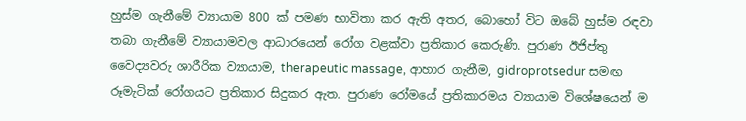හුස්ම ගැනීමේ ව්‍යායාම 800 ක් පමණ භාවිතා කර ඇති අතර, බොහෝ විට ඔබේ හුස්ම රඳවා තබා ගැනීමේ ව්‍යායාමවල ආධාරයෙන් රෝග වළක්වා ප්‍රතිකාර කෙරුණි. පුරාණ ඊජිප්තු වෛද්‍යවරු ශාරීරික ව්‍යායාම, therapeutic massage, ආහාර ගැනීම, gidroprotsedur සමඟ රූමැටික් රෝගයට ප්‍රතිකාර සිදුකර ඇත. පුරාණ රෝමයේ ප්‍රතිකාරමය ව්‍යායාම විශේෂයෙන් ම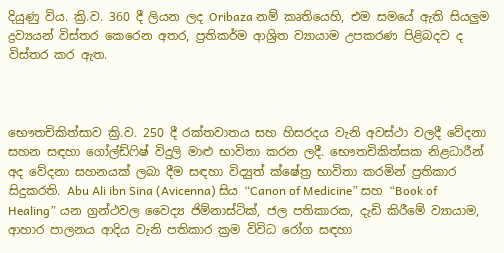දියුණු විය. ක්‍රි.ව. 360 දී ලියන ලද Oribaza නම් කෘතියෙහි, එම සමයේ ඇති සියලුම ද්‍රව්‍යයන් විස්තර කෙරෙන අතර, ප්‍රතිකර්ම ආශ්‍රිත ව්‍යායාම උපකරණ පිළිබදව ද විස්තර කර ඇත.



භෞතචිකිත්සාව ක්‍රි.ව. 250 දී රක්තවාතය සහ හිසරදය වැනි අවස්ථා වලදී වේදනා සහන සඳහා ගෝල්ඩ්ෆිෂ් විදුලි මාළු භාවිතා කරන ලදී. භෞතචිකිත්සක නිළධාරීන් අද වේදනා සහනයක් ලබා දීම සඳහා විද්‍යුත් ක්ෂේත්‍ර භාවිතා කරමින් ප්‍රතිකාර සිදුකරති. Abu Ali ibn Sina (Avicenna) සිය “Canon of Medicine” සහ “Book of Healing” යන ග්‍රන්ථවල වෛද්‍ය ජිම්නාස්ටික්, ජල පතිකාරක, දැඩි කිරීමේ ව්‍යායාම, ආහාර පාලනය ආදිය වැනි පතිකාර ක්‍රම විවිධ රෝග සඳහා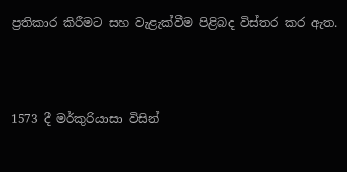ප්‍රතිකාර කිරීමට සහ වැළැක්වීම පිළිබද විස්තර කර ඇත.



1573 දී මර්කුරියාසා විසින්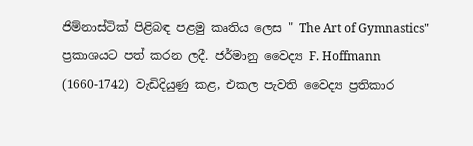ජිම්නාස්ටික් පිළිබඳ පළමු කෘතිය ලෙස " The Art of Gymnastics" ප්‍රකාශයට පත් කරන ලදී. ජර්මානු වෛද්‍ය F. Hoffmann (1660-1742) වැඩිදියුණු කළ, එකල පැවති වෛද්‍ය ප්‍රතිකාර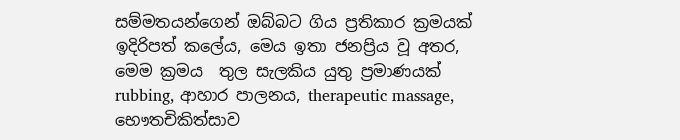සම්මතයන්ගෙන් ඔබ්බට ගිය ප්‍රතිකාර ක්‍රමයක් ඉදිරිපත් කලේය, මෙය ඉතා ජනප්‍රිය වූ අතර, මෙම ක්‍රමය  තුල සැලකිය යුතු ප්‍රමාණයක් rubbing, ආහාර පාලනය, therapeutic massage, භෞතචිකිත්සාව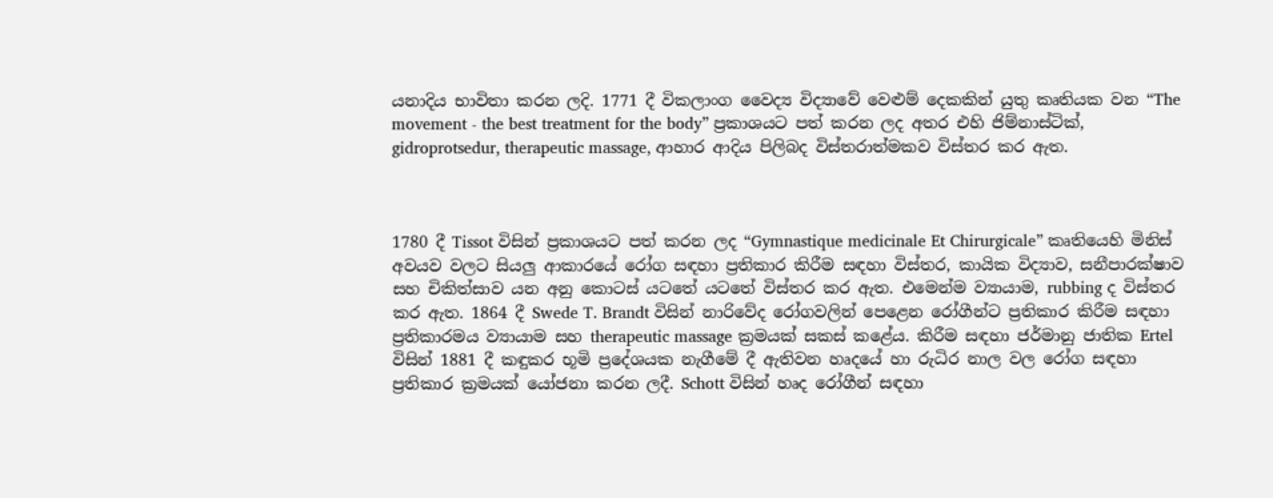යනාදිය භාවිතා කරන ලදි. 1771 දී විකලාංග වෛද්‍ය විද්‍යාවේ වෙළුම් දෙකකින් යුතු කෘතියක වන “The movement - the best treatment for the body” ප්‍රකාශයට පත් කරන ලද අතර එහි ජිම්නාස්ටික්, gidroprotsedur, therapeutic massage, ආහාර ආදිය පිලිබද විස්තරාත්මකව විස්තර කර ඇත.



1780 දී Tissot විසින් ප්‍රකාශයට පත් කරන ලද “Gymnastique medicinale Et Chirurgicale” කෘතියෙහි මිනිස් අවයව වලට සියලු ආකාරයේ රෝග සඳහා ප්‍රතිකාර කිරීම සඳහා විස්තර, කායික විද්‍යාව, සනීපාරක්ෂාව සහ චිකිත්සාව යන අනු කොටස් යටතේ යටතේ විස්තර කර ඇත. එමෙන්ම ව්‍යායාම, rubbing ද විස්තර කර ඇත. 1864 දී Swede T. Brandt විසින් නාරිවේද රෝගවලින් පෙළෙන රෝගීන්ට ප්‍රතිකාර කිරීම සඳහා ප්‍රතිකාරමය ව්‍යායාම සහ therapeutic massage ක්‍රමයක් සකස් කළේය. කිරීම සඳහා ජර්මානු ජාතික Ertel විසින් 1881 දී කඳුකර භූමි ප්‍රදේශයක නැගීමේ දී ඇතිවන හෘදයේ හා රුධිර නාල වල රෝග සඳහා ප්‍රතිකාර ක්‍රමයක් යෝජනා කරන ලදී. Schott විසින් හෘද රෝගීන් සඳහා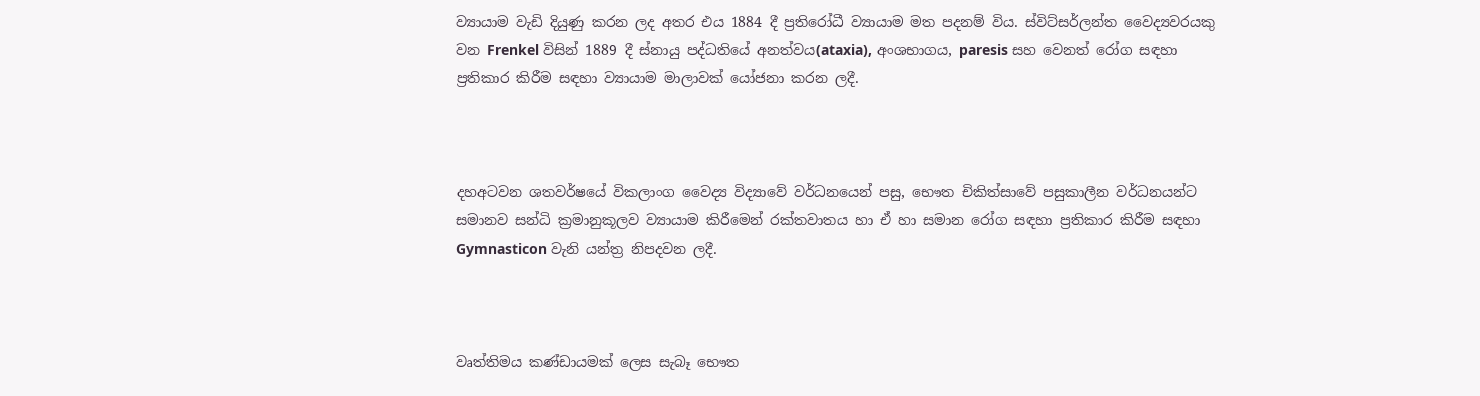ව්‍යායාම වැඩි දියුණු කරන ලද අතර එය 1884 දී ප්‍රතිරෝධී ව්‍යායාම මත පදනම් විය. ස්විට්සර්ලන්ත වෛද්‍යවරයකු වන Frenkel විසින් 1889 දී ස්නායු පද්ධතියේ අනත්වය(ataxia), අංශභාගය, paresis සහ වෙනත් රෝග සඳහා ප්‍රතිකාර කිරීම සඳහා ව්‍යායාම මාලාවක් යෝජනා කරන ලදී.



දහඅටවන ශතවර්ෂයේ විකලාංග වෛද්‍ය විද්‍යාවේ වර්ධනයෙන් පසු, භෞත චිකිත්සාවේ පසුකාලීන වර්ධනයන්ට සමානව සන්ධි ක්‍රමානුකූලව ව්‍යායාම කිරීමෙන් රක්තවාතය හා ඒ හා සමාන රෝග සඳහා ප්‍රතිකාර කිරීම සඳහා Gymnasticon වැනි යන්ත්‍ර නිපදවන ලදී.



වෘත්තිමය කණ්ඩායමක් ලෙස සැබෑ භෞත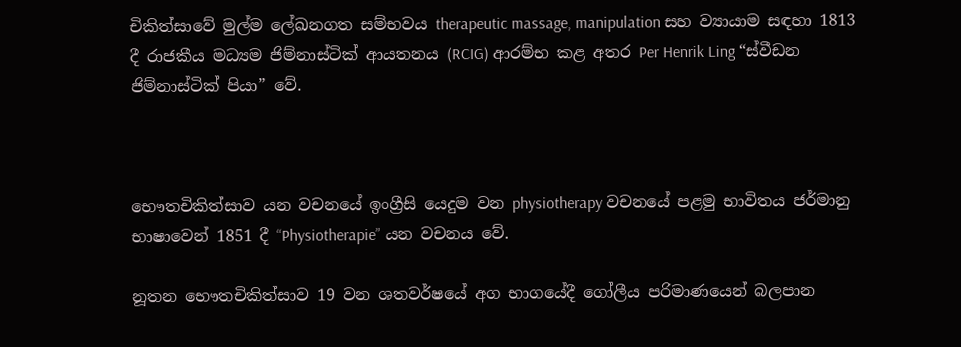චිකිත්සාවේ මුල්ම ලේඛනගත සම්භවය therapeutic massage, manipulation සහ ව්‍යායාම සඳහා 1813 දී රාජකීය මධ්‍යම ජිම්නාස්ටික් ආයතනය (RCIG) ආරම්භ කළ අතර Per Henrik Ling “ස්වීඩන ජිම්නාස්ටික් පියා” වේ.



භෞතචිකිත්සාව යන වචනයේ ඉංග්‍රීසි යෙදුම වන physiotherapy වචනයේ පළමු භාවිතය ජර්මානු භාෂාවෙන් 1851 දී “Physiotherapie” යන වචනය වේ.

නූතන භෞතචිකිත්සාව 19 වන ශතවර්ෂයේ අග භාගයේදී ගෝලීය පරිමාණයෙන් බලපාන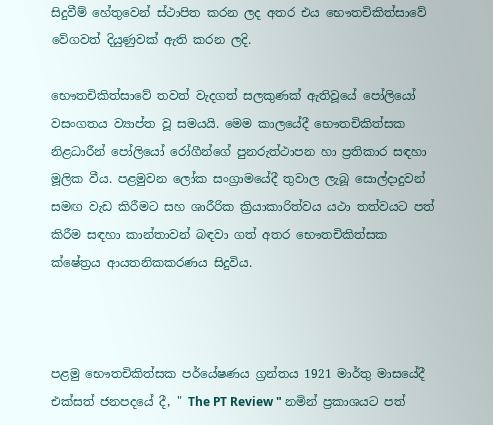සිදුවීම් හේතුවෙන් ස්ථාපිත කරන ලද අතර එය භෞතචිකිත්සාවේ වේගවත් දියුණුවක් ඇති කරන ලදි.

භෞතචිකිත්සාවේ තවත් වැදගත් සලකුණක් ඇතිවූයේ පෝලියෝ වසංගතය ව්‍යාප්ත වූ සමයයි. මෙම කාලයේදී භෞතචිකිත්සක නිළධාරීන් පෝලියෝ රෝගීන්ගේ පුනරුත්ථාපන හා ප්‍රතිකාර සඳහා මූලික වීය. පළමුවන ලෝක සංග්‍රාමයේදී තුවාල ලැබූ සොල්දාදුවන් සමඟ වැඩ කිරීමට සහ ශාරීරික ක්‍රියාකාරිත්වය යථා තත්වයට පත් කිරීම සඳහා කාන්තාවන් බඳවා ගත් අතර භෞතචිකිත්සක ක්ෂේත්‍රය ආයතනිකකරණය සිදුවිය.



පළමු භෞතචිකිත්සක පර්යේෂණය ග්‍රන්තය 1921 මාර්තු මාසයේදී එක්සත් ජනපදයේ දී, " The PT Review " නමින් ප්‍රකාශයට පත්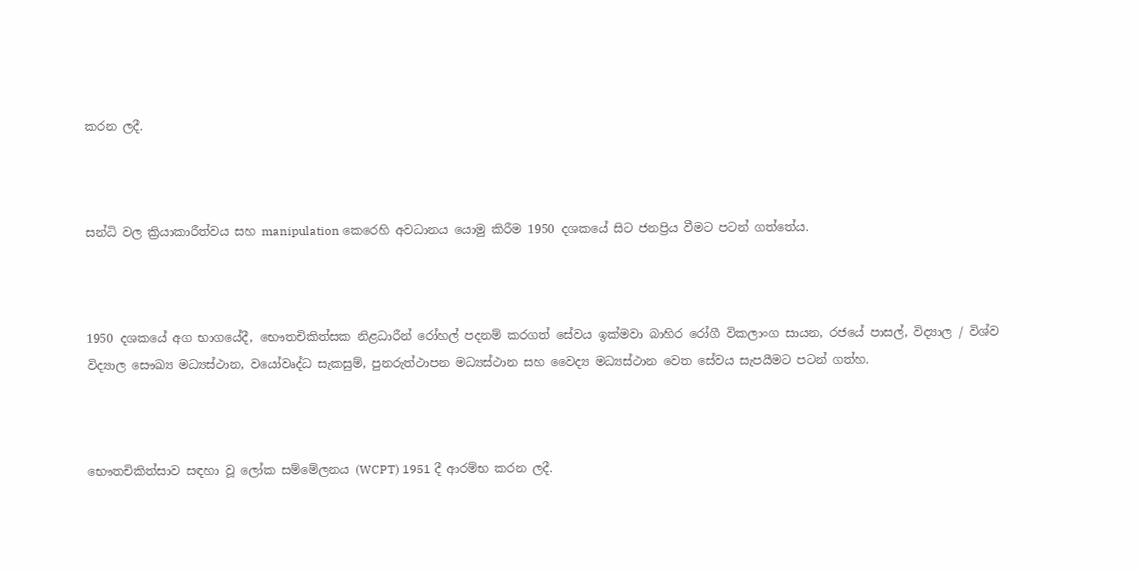කරන ලදී.



සන්ධි වල ක්‍රියාකාරීත්වය සහ manipulation කෙරෙහි අවධානය යොමු කිරීම 1950 දශකයේ සිට ජනප්‍රිය වීමට පටන් ගත්තේය.



1950 දශකයේ අග භාගයේදී, භෞතචිකිත්සක නිළධාරීන් රෝහල් පදනම් කරගත් සේවය ඉක්මවා බාහිර රෝගී විකලාංග සායන, රජයේ පාසල්, විද්‍යාල / විශ්ව විද්‍යාල සෞඛ්‍ය මධ්‍යස්ථාන, වයෝවෘද්ධ සැකසුම්, පුනරුත්ථාපන මධ්‍යස්ථාන සහ වෛද්‍ය මධ්‍යස්ථාන වෙත සේවය සැපයීමට පටන් ගත්හ.



භෞතචිකිත්සාව සඳහා වූ ලෝක සම්මේලනය (WCPT) 1951 දී ආරම්භ කරන ලදී.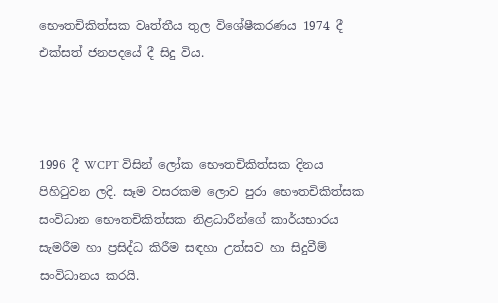භෞතචිකිත්සක වෘත්තීය තුල විශේෂීකරණය 1974 දී එක්සත් ජනපදයේ දී සිදු විය.



1996 දී WCPT විසින් ලෝක භෞතචිකිත්සක දිනය පිහිටුවන ලදි. සෑම වසරකම ලොව පුරා භෞතචිකිත්සක සංවිධාන භෞතචිකිත්සක නිළධාරීන්ගේ කාර්යභාරය සැමරීම හා ප්‍රසිද්ධ කිරීම සඳහා උත්සව හා සිදුවීම් සංවිධානය කරයි.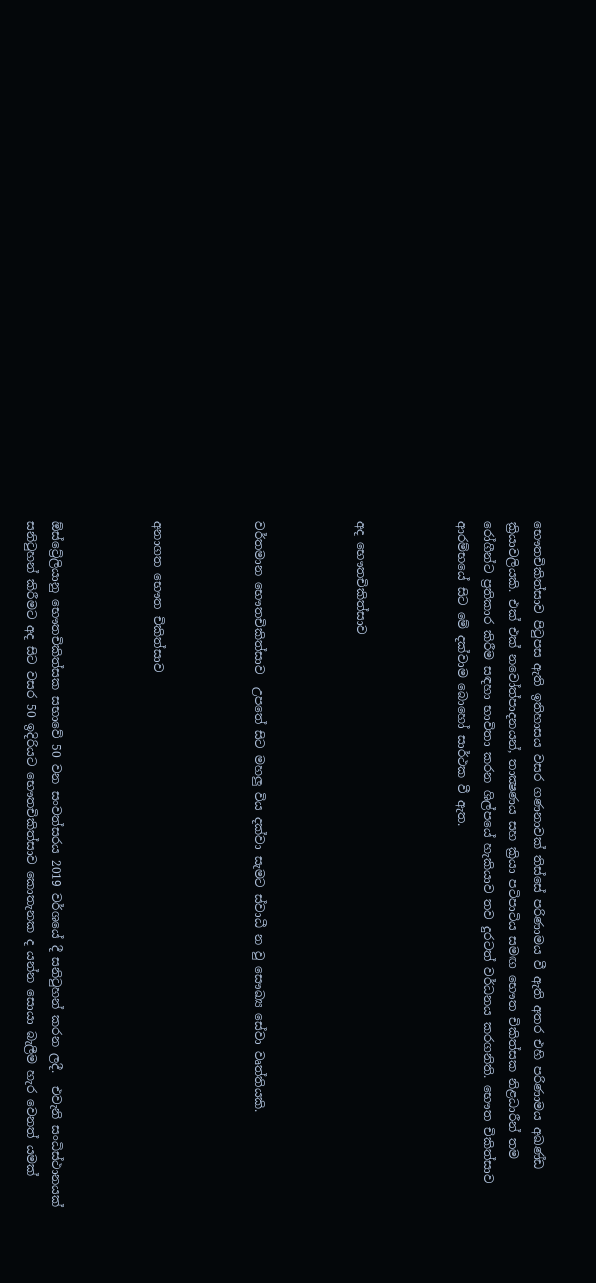භෞතචිකිත්සාව පිටුපස ඇති ඉතිහාසය වසර ගණනාවක් තිස්සේ පරිණාමය වී ඇති අතර එහි පරිණාමය අඛණ්ඩ ක්‍රියාවලියකි. එක් එක් නවෝත්පාදනයන්, තාක්‍ෂණය සහ ක්‍රියා පටිපාටිය සමඟ භෞත චිකිත්සක නිළධාරීන් තම රෝගීන්ට ප්‍රතිකාර කිරීම සඳහා භාවිතා කරන ශිල්පයේ හැකියාව තව දුරටත් වර්ධනය කරගනිති. භෞත චිකිත්සාව ආරම්භයේ සිට මේ දක්වාම බොහෝ සාර්ථක වී ඇත.



අද භෞතචිකිත්සාව



වර්තමාන භෞතචිකිත්සාව  උපතේ සිට මහලු විය දක්වා සැමට ස්වාධී න වු සෞඛ්‍ය සේවා වෘත්තියකි.



අනාගත භෞත චිකිත්සාව



ඕස්ට්‍රේලියානු භෞතචිකිත්සක සභාවේ 50 වන සංවත්සරය 2019 වර්ශයේ දී සනිටුහන් කරන ලදී.  එවැනි සංධිස්ථානයක් සනිටුහන් කිරීමට අද සිට වසර 50 ඉදිරියට භෞතචිකිත්සාව කොතැනක ද යන්න සොයා බැලීම හැර වෙනත් යමක්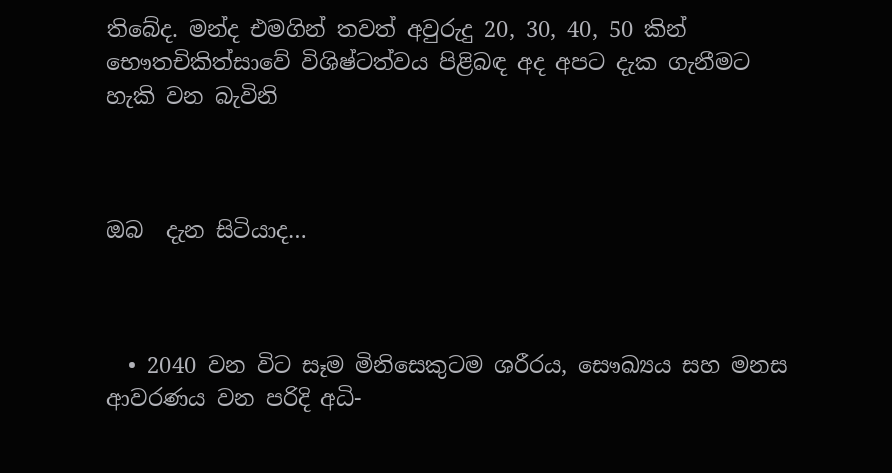තිබේද. මන්ද එමගින් තවත් අවුරුදු 20, 30, 40, 50 කින් භෞතචිකිත්සාවේ විශිෂ්ටත්වය පිළිබඳ අද අපට දැක ගැනීමට හැකි වන බැවිනි



ඔබ  දැන සිටියාද…



  • 2040 වන විට සෑම මිනිසෙකුටම ශරීරය, සෞඛ්‍යය සහ මනස ආවරණය වන පරිදි අධි-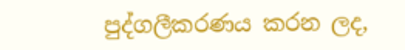පුද්ගලීකරණය කරන ලද,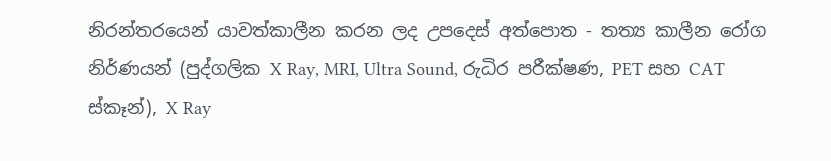නිරන්තරයෙන් යාවත්කාලීන කරන ලද උපදෙස් අත්පොත - තත්‍ය කාලීන රෝග නිර්ණයන් (පුද්ගලික X Ray, MRI, Ultra Sound, රුධිර පරීක්ෂණ, PET සහ CAT ස්කෑන්), X Ray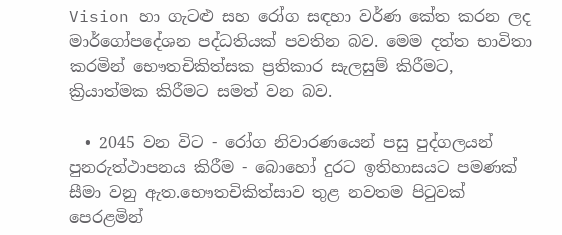Vision හා ගැටළු සහ රෝග සඳහා වර්ණ කේත කරන ලද මාර්ගෝපදේශන පද්ධතියක් පවතින බව. මෙම දත්ත භාවිතා කරමින් භෞතචිකිත්සක ප්‍රතිකාර සැලසුම් කිරීමට, ක්‍රියාත්මක කිරීමට සමත් වන බව.

  • 2045 වන විට - රෝග නිවාරණයෙන් පසු පුද්ගලයන් පුනරුත්ථාපනය කිරීම - බොහෝ දුරට ඉතිහාසයට පමණක් සීමා වනු ඇත.භෞතචිකිත්සාව තුළ නවතම පිටුවක් පෙරළමින්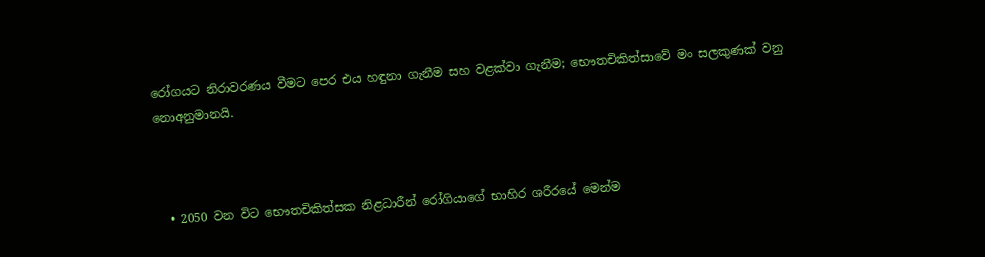රෝගයට නිරාවරණය වීමට පෙර එය හඳුනා ගැනීම සහ වළක්වා ගැනීම; භෞතචිකිත්සාවේ මං සලකුණක් වනු නොඅනුමානයි.



  • 2050 වන විට භෞතචිකිත්සක නිළධාරීන් රෝගියාගේ භාහිර ශරීරයේ මෙන්ම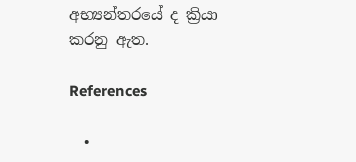අභ්‍යන්තරයේ ද ක්‍රියා කරනු ඇත.

References

  •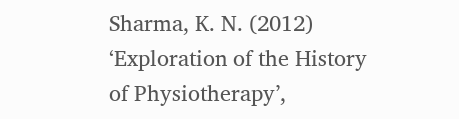Sharma, K. N. (2012) ‘Exploration of the History of Physiotherapy’,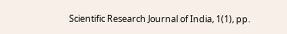Scientific Research Journal of India, 1(1), pp.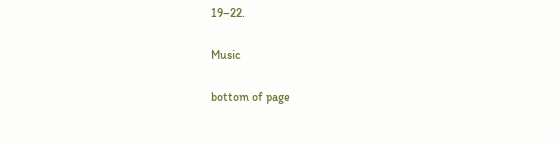19–22.

Music

bottom of page